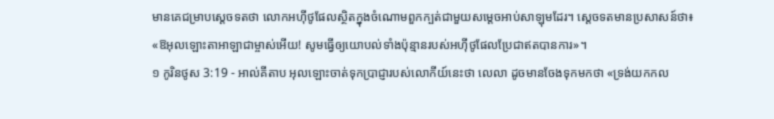មានគេជម្រាបស្តេចទតថា លោកអហ៊ីថូផែលស្ថិតក្នុងចំណោមពួកក្បត់ជាមួយសម្តេចអាប់សាឡុមដែរ។ ស្តេចទតមានប្រសាសន៍ថា៖ «ឱអុលឡោះតាអាឡាជាម្ចាស់អើយ! សូមធ្វើឲ្យយោបល់ទាំងប៉ុន្មានរបស់អហ៊ីថូផែលប្រែជាឥតបានការ»។
១ កូរិនថូស 3:19 - អាល់គីតាប អុលឡោះចាត់ទុកប្រាជ្ញារបស់លោកីយ៍នេះថា លេលា ដូចមានចែងទុកមកថា «ទ្រង់យកកល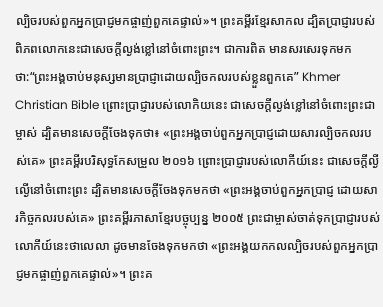ល្បិចរបស់ពួកអ្នកប្រាជ្ញមកផ្ចាញ់ពួកគេផ្ទាល់»។ ព្រះគម្ពីរខ្មែរសាកល ដ្បិតប្រាជ្ញារបស់ពិភពលោកនេះជាសេចក្ដីល្ងង់ខ្លៅនៅចំពោះព្រះ។ ជាការពិត មានសរសេរទុកមកថា:“ព្រះអង្គចាប់មនុស្សមានប្រាជ្ញាដោយល្បិចកលរបស់ខ្លួនពួកគេ” Khmer Christian Bible ព្រោះប្រាជ្ញារបស់លោកិយនេះ ជាសេចក្ដីល្ងង់ខ្លៅនៅចំពោះព្រះជាម្ចាស់ ដ្បិតមានសេចក្ដីចែងទុកថា៖ «ព្រះអង្គចាប់ពួកអ្នកប្រាជ្ញដោយសារល្បិចកលរបស់គេ» ព្រះគម្ពីរបរិសុទ្ធកែសម្រួល ២០១៦ ព្រោះប្រាជ្ញារបស់លោកីយ៍នេះ ជាសេចក្តីល្ងីល្ងើនៅចំពោះព្រះ ដ្បិតមានសេចក្តីចែងទុកមកថា «ព្រះអង្គចាប់ពួកអ្នកប្រាជ្ញ ដោយសារកិច្ចកលរបស់គេ» ព្រះគម្ពីរភាសាខ្មែរបច្ចុប្បន្ន ២០០៥ ព្រះជាម្ចាស់ចាត់ទុកប្រាជ្ញារបស់លោកីយ៍នេះថាលេលា ដូចមានចែងទុកមកថា «ព្រះអង្គយកកលល្បិចរបស់ពួកអ្នកប្រាជ្ញមកផ្ចាញ់ពួកគេផ្ទាល់»។ ព្រះគ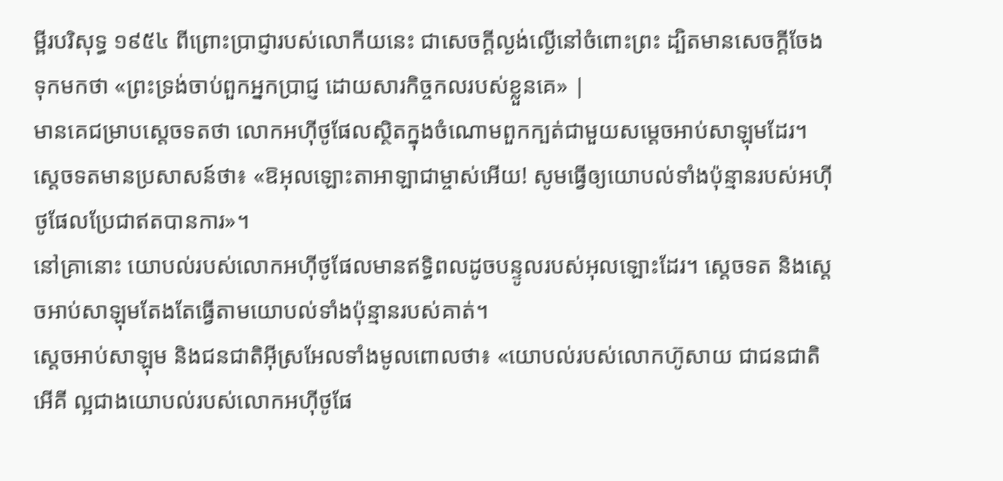ម្ពីរបរិសុទ្ធ ១៩៥៤ ពីព្រោះប្រាជ្ញារបស់លោកីយនេះ ជាសេចក្ដីល្ងង់ល្ងើនៅចំពោះព្រះ ដ្បិតមានសេចក្ដីចែងទុកមកថា «ព្រះទ្រង់ចាប់ពួកអ្នកប្រាជ្ញ ដោយសារកិច្ចកលរបស់ខ្លួនគេ» |
មានគេជម្រាបស្តេចទតថា លោកអហ៊ីថូផែលស្ថិតក្នុងចំណោមពួកក្បត់ជាមួយសម្តេចអាប់សាឡុមដែរ។ ស្តេចទតមានប្រសាសន៍ថា៖ «ឱអុលឡោះតាអាឡាជាម្ចាស់អើយ! សូមធ្វើឲ្យយោបល់ទាំងប៉ុន្មានរបស់អហ៊ីថូផែលប្រែជាឥតបានការ»។
នៅគ្រានោះ យោបល់របស់លោកអហ៊ីថូផែលមានឥទ្ធិពលដូចបន្ទូលរបស់អុលឡោះដែរ។ ស្តេចទត និងស្តេចអាប់សាឡុមតែងតែធ្វើតាមយោបល់ទាំងប៉ុន្មានរបស់គាត់។
ស្តេចអាប់សាឡុម និងជនជាតិអ៊ីស្រអែលទាំងមូលពោលថា៖ «យោបល់របស់លោកហ៊ូសាយ ជាជនជាតិអើគី ល្អជាងយោបល់របស់លោកអហ៊ីថូផែ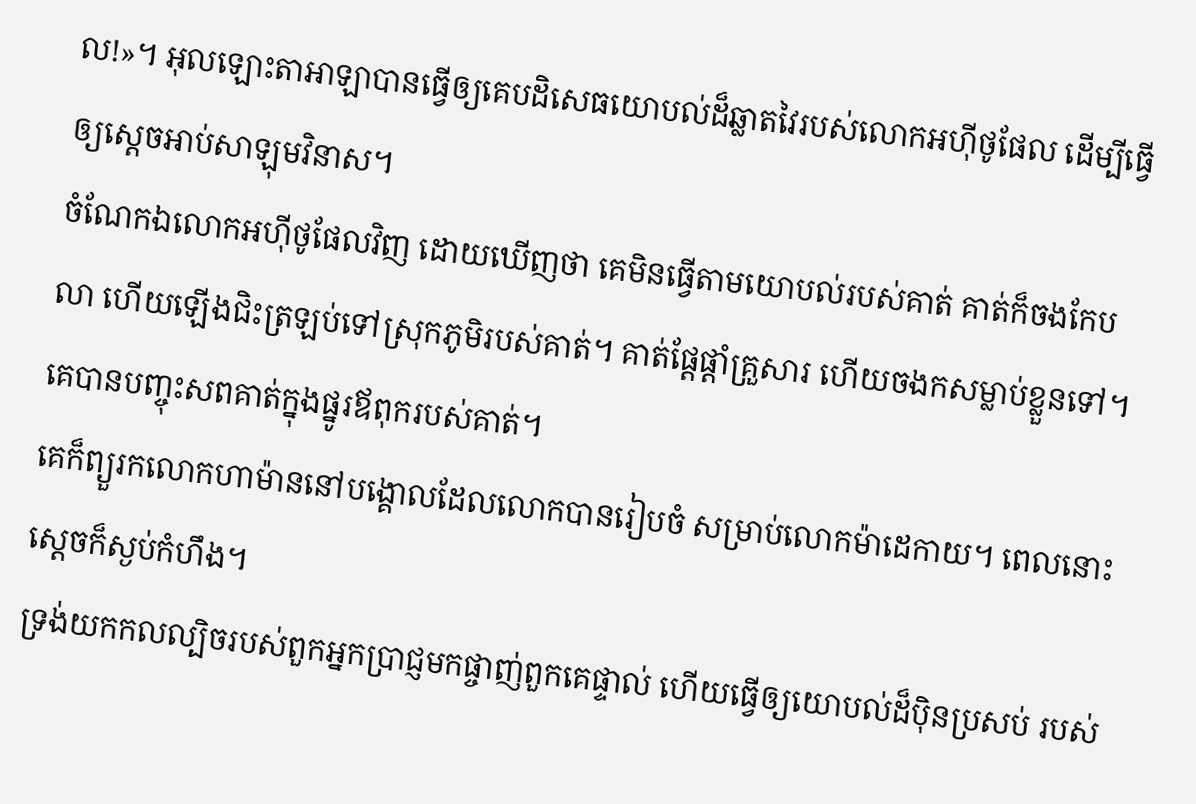ល!»។ អុលឡោះតាអាឡាបានធ្វើឲ្យគេបដិសេធយោបល់ដ៏ឆ្លាតវៃរបស់លោកអហ៊ីថូផែល ដើម្បីធ្វើឲ្យស្តេចអាប់សាឡុមវិនាស។
ចំណែកឯលោកអហ៊ីថូផែលវិញ ដោយឃើញថា គេមិនធ្វើតាមយោបល់របស់គាត់ គាត់ក៏ចងកែបលា ហើយឡើងជិះត្រឡប់ទៅស្រុកភូមិរបស់គាត់។ គាត់ផ្តែផ្តាំគ្រួសារ ហើយចងកសម្លាប់ខ្លួនទៅ។ គេបានបញ្ចុះសពគាត់ក្នុងផ្នូរឪពុករបស់គាត់។
គេក៏ព្យួរកលោកហាម៉ាននៅបង្គោលដែលលោកបានរៀបចំ សម្រាប់លោកម៉ាដេកាយ។ ពេលនោះ ស្តេចក៏ស្ងប់កំហឹង។
ទ្រង់យកកលល្បិចរបស់ពួកអ្នកប្រាជ្ញមកផ្ចាញ់ពួកគេផ្ទាល់ ហើយធ្វើឲ្យយោបល់ដ៏ប៉ិនប្រសប់ របស់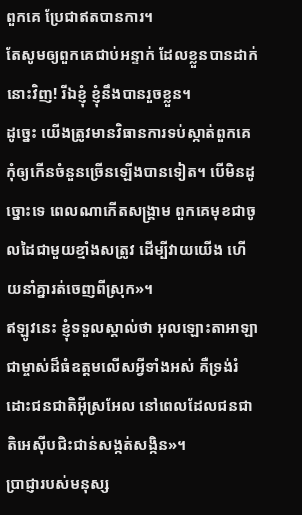ពួកគេ ប្រែជាឥតបានការ។
តែសូមឲ្យពួកគេជាប់អន្ទាក់ ដែលខ្លួនបានដាក់នោះវិញ! រីឯខ្ញុំ ខ្ញុំនឹងបានរួចខ្លួន។
ដូច្នេះ យើងត្រូវមានវិធានការទប់ស្កាត់ពួកគេ កុំឲ្យកើនចំនួនច្រើនឡើងបានទៀត។ បើមិនដូច្នោះទេ ពេលណាកើតសង្គ្រាម ពួកគេមុខជាចូលដៃជាមួយខ្មាំងសត្រូវ ដើម្បីវាយយើង ហើយនាំគ្នារត់ចេញពីស្រុក»។
ឥឡូវនេះ ខ្ញុំទទួលស្គាល់ថា អុលឡោះតាអាឡា ជាម្ចាស់ដ៏ធំឧត្តមលើសអ្វីទាំងអស់ គឺទ្រង់រំដោះជនជាតិអ៊ីស្រអែល នៅពេលដែលជនជាតិអេស៊ីបជិះជាន់សង្កត់សង្កិន»។
ប្រាជ្ញារបស់មនុស្ស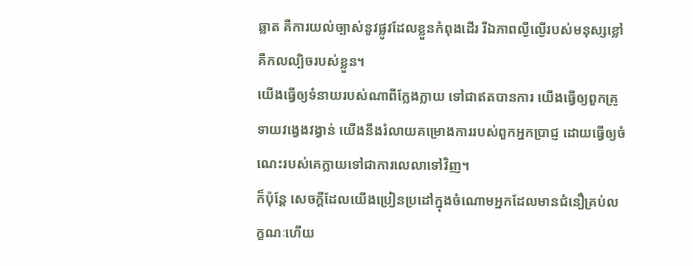ឆ្លាត គឺការយល់ច្បាស់នូវផ្លូវដែលខ្លួនកំពុងដើរ រីឯភាពល្ងីល្ងើរបស់មនុស្សខ្លៅ គឺកលល្បិចរបស់ខ្លួន។
យើងធ្វើឲ្យទំនាយរបស់ណាពីក្លែងក្លាយ ទៅជាឥតបានការ យើងធ្វើឲ្យពួកគ្រូទាយវង្វេងវង្វាន់ យើងនឹងរំលាយគម្រោងការរបស់ពួកអ្នកប្រាជ្ញ ដោយធ្វើឲ្យចំណេះរបស់គេក្លាយទៅជាការលេលាទៅវិញ។
ក៏ប៉ុន្ដែ សេចក្ដីដែលយើងប្រៀនប្រដៅក្នុងចំណោមអ្នកដែលមានជំនឿគ្រប់លក្ខណៈហើយ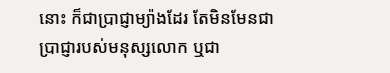នោះ ក៏ជាប្រាជ្ញាម្យ៉ាងដែរ តែមិនមែនជាប្រាជ្ញារបស់មនុស្សលោក ឬជា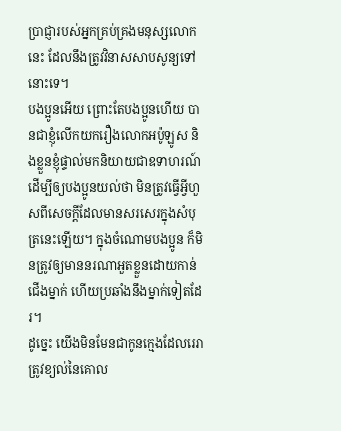ប្រាជ្ញារបស់អ្នកគ្រប់គ្រងមនុស្សលោកនេះ ដែលនឹងត្រូវវិនាសសាបសូន្យទៅនោះទេ។
បងប្អូនអើយ ព្រោះតែបងប្អូនហើយ បានជាខ្ញុំលើកយករឿងលោកអប៉ូឡូស និងខ្លួនខ្ញុំផ្ទាល់មកនិយាយជាឧទាហរណ៍ ដើម្បីឲ្យបងប្អូនយល់ថា មិនត្រូវធ្វើអ្វីហួសពីសេចក្ដីដែលមានសរសេរក្នុងសំបុត្រនេះឡើយ។ ក្នុងចំណោមបងប្អូន ក៏មិនត្រូវឲ្យមាននរណាអួតខ្លួនដោយកាន់ជើងម្នាក់ ហើយប្រឆាំងនឹងម្នាក់ទៀតដែរ។
ដូច្នេះ យើងមិនមែនជាកូនក្មេងដែលរេរា ត្រូវខ្យល់នៃគោល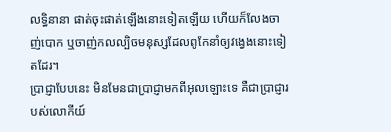លទ្ធិនានា ផាត់ចុះផាត់ឡើងនោះទៀតឡើយ ហើយក៏លែងចាញ់បោក ឬចាញ់កលល្បិចមនុស្សដែលពូកែនាំឲ្យវង្វេងនោះទៀតដែរ។
ប្រាជ្ញាបែបនេះ មិនមែនជាប្រាជ្ញាមកពីអុលឡោះទេ គឺជាប្រាជ្ញារបស់លោកីយ៍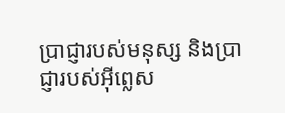ប្រាជ្ញារបស់មនុស្ស និងប្រាជ្ញារបស់អ៊ីព្លេស